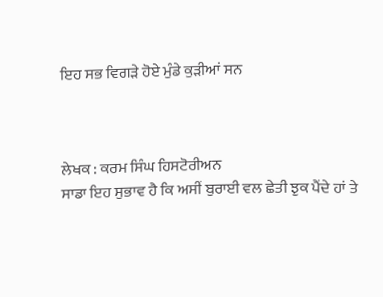ਇਹ ਸਭ ਵਿਗੜੇ ਹੋਏ ਮੁੰਡੇ ਕੁੜੀਆਂ ਸਨ



ਲੇਖਕ : ਕਰਮ ਸਿੰਘ ਹਿਸਟੋਰੀਅਨ
ਸਾਡਾ ਇਹ ਸੁਭਾਵ ਹੈ ਕਿ ਅਸੀਂ ਬੁਰਾਈ ਵਲ ਛੇਤੀ ਝੁਕ ਪੈਂਦੇ ਹਾਂ ਤੇ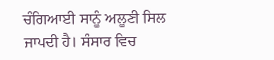ਚੰਗਿਆਈ ਸਾਨੂੰ ਅਲੂਣੀ ਸਿਲ ਜਾਪਦੀ ਹੈ। ਸੰਸਾਰ ਵਿਚ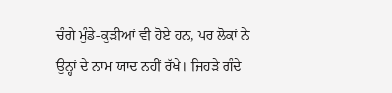ਚੰਗੇ ਮੁੰਡੇ-ਕੁੜੀਆਂ ਵੀ ਹੋਏ ਹਨ, ਪਰ ਲੋਕਾਂ ਨੇ ਉਨ੍ਹਾਂ ਦੇ ਨਾਮ ਯਾਦ ਨਹੀਂ ਰੱਖੇ। ਜਿਹੜੇ ਗੰਦੇ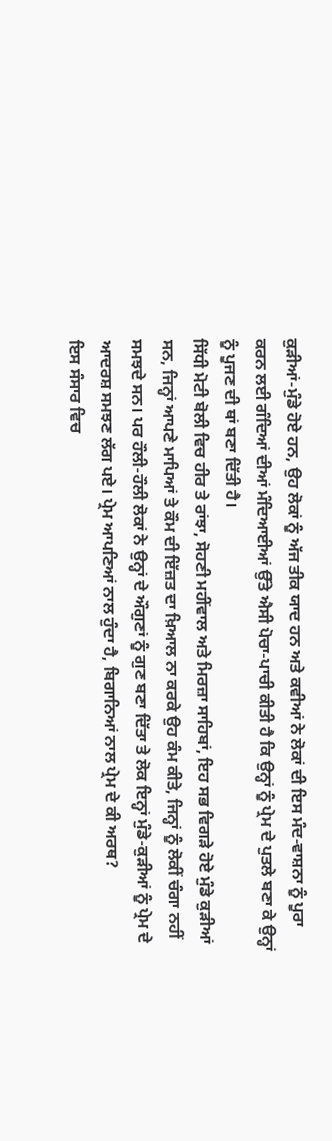ਕੁੜੀਆਂ-ਮੁੰਡੇ ਹੋਏ ਹਨ, ਉਹ ਲੋਕਾਂ ਨੂੰ ਅੱਜ ਤੀਕ ਯਾਦ ਹਨ ਅਤੇ ਕਵੀਆਂ ਨੇ ਲੋਕਾਂ ਦੀ ਇਸ ਮੰਦ-ਵਾਸ਼ਨਾ ਨੂੰ ਪੂਰਾ ਕਰਨ ਲਈ ਗੰਦਿਆਂ ਦੀਆਂ ਮੰਦਿਆਈਆਂ ਉੱਤੇ ਐਸੀ ਪੋਚਾ-ਪਾਚੀ ਕੀਤੀ ਹੈ ਕਿ ਉਨ੍ਹਾਂ ਨੂੰ ਪ੍ਰੇਮ ਦੇ ਪੁਤਲੇ ਬਣਾ ਕੇ ਉਨ੍ਹਾਂ ਨੂੰ ਪੂਜਣ ਦੀ ਥਾਂ ਬਣਾ ਦਿੱਤੀ ਹੈ।
ਸਿੱਧੀ ਮੋਟੀ ਬੋਲੀ ਵਿਚ ਹੀਰ ਤੇ ਰਾਂਝਾ, ਸੋਹਣੀ ਮਹੀਂਵਾਲ ਅਤੇ ਮਿਰਜ਼ਾ ਸਾਹਿਬਾਂ, ਇਹ ਸਭ ਵਿਗੜੇ ਹੋਏ ਮੁੰਡੇ ਕੁੜੀਆਂ ਸਨ, ਜਿਨ੍ਹਾਂ ਆਪਣੇ ਮਾਪਿਆਂ ਤੇ ਕੌਮ ਦੀ ਇੱਜ਼ਤ ਦਾ ਖ਼ਿਆਲ ਨਾ ਕਰਕੇ ਉਹ ਕੰਮ ਕੀਤੇ, ਜਿਨ੍ਹਾਂ ਨੂੰ ਲੋਕੀਂ ਚੰਗਾ ਨਹੀਂ ਸਮਝਦੇ ਸਨ। ਪਰ ਹੌਲੀ-ਹੌਲੀ ਲੋਕਾਂ ਨੇ ਉਨ੍ਹਾਂ ਦੇ ਔਗੁਣਾਂ ਨੂੰ ਗੁਣ ਬਣਾ ਦਿੱਤਾ ਤੇ ਲੋਕ ਇਨ੍ਹਾਂ ਮੁੰਡੇ-ਕੁੜੀਆਂ ਨੂੰ ਪ੍ਰੇਮ ਦੇ ਆਦਰਸ਼ ਸਮਝਣ ਲੱਗ ਪਏ। ਪ੍ਰੇਮ ਆਪਣਿਆਂ ਨਾਲ ਹੁੰਦਾ ਹੈ, ਬਿਗਾਨਿਆਂ ਨਾਲ ਪ੍ਰੇਮ ਦੇ ਕੀ ਅਰਥ?
ਇਸ ਸੰਸਾਰ ਵਿਚ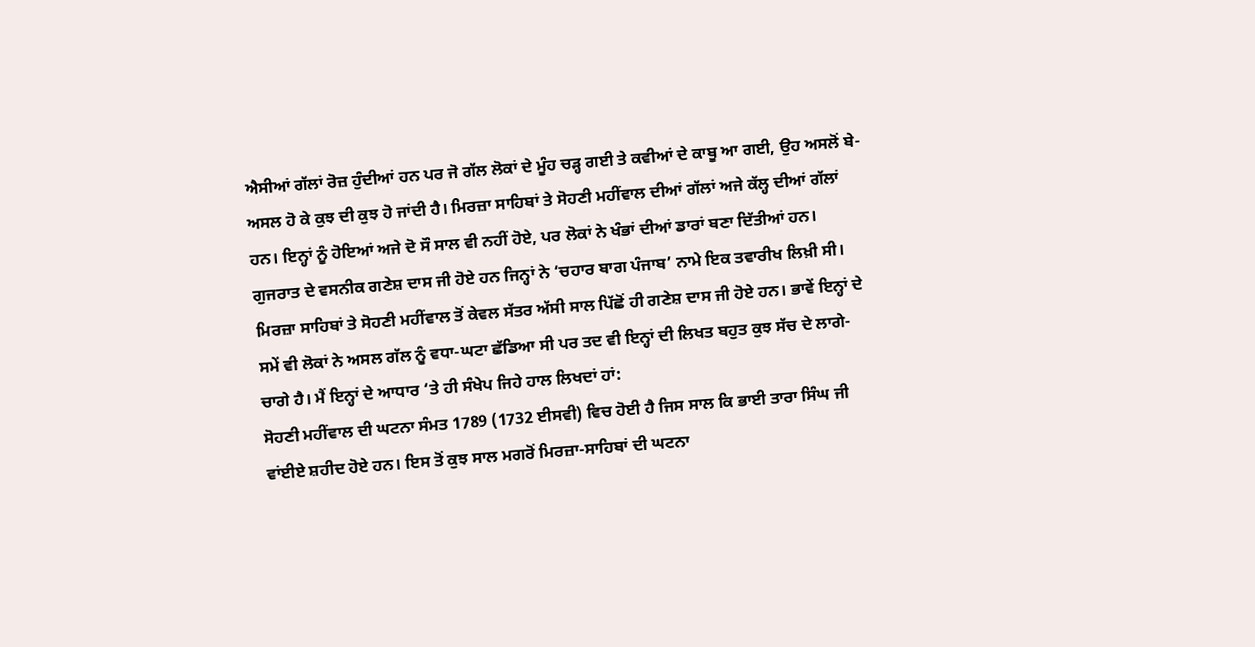ਐਸੀਆਂ ਗੱਲਾਂ ਰੋਜ਼ ਹੁੰਦੀਆਂ ਹਨ ਪਰ ਜੋ ਗੱਲ ਲੋਕਾਂ ਦੇ ਮੂੰਹ ਚੜ੍ਹ ਗਈ ਤੇ ਕਵੀਆਂ ਦੇ ਕਾਬੂ ਆ ਗਈ, ਉਹ ਅਸਲੋਂ ਬੇ-ਅਸਲ ਹੋ ਕੇ ਕੁਝ ਦੀ ਕੁਝ ਹੋ ਜਾਂਦੀ ਹੈ। ਮਿਰਜ਼ਾ ਸਾਹਿਬਾਂ ਤੇ ਸੋਹਣੀ ਮਹੀਂਵਾਲ ਦੀਆਂ ਗੱਲਾਂ ਅਜੇ ਕੱਲ੍ਹ ਦੀਆਂ ਗੱਲਾਂ ਹਨ। ਇਨ੍ਹਾਂ ਨੂੰ ਹੋਇਆਂ ਅਜੇ ਦੋ ਸੌ ਸਾਲ ਵੀ ਨਹੀਂ ਹੋਏ, ਪਰ ਲੋਕਾਂ ਨੇ ਖੰਭਾਂ ਦੀਆਂ ਡਾਰਾਂ ਬਣਾ ਦਿੱਤੀਆਂ ਹਨ।
ਗੁਜਰਾਤ ਦੇ ਵਸਨੀਕ ਗਣੇਸ਼ ਦਾਸ ਜੀ ਹੋਏ ਹਨ ਜਿਨ੍ਹਾਂ ਨੇ ‘ਚਹਾਰ ਬਾਗ ਪੰਜਾਬ’ ਨਾਮੇ ਇਕ ਤਵਾਰੀਖ ਲਿਖ਼ੀ ਸੀ। ਮਿਰਜ਼ਾ ਸਾਹਿਬਾਂ ਤੇ ਸੋਹਣੀ ਮਹੀਂਵਾਲ ਤੋਂ ਕੇਵਲ ਸੱਤਰ ਅੱਸੀ ਸਾਲ ਪਿੱਛੋਂ ਹੀ ਗਣੇਸ਼ ਦਾਸ ਜੀ ਹੋਏ ਹਨ। ਭਾਵੇਂ ਇਨ੍ਹਾਂ ਦੇ ਸਮੇਂ ਵੀ ਲੋਕਾਂ ਨੇ ਅਸਲ ਗੱਲ ਨੂੰ ਵਧਾ-ਘਟਾ ਛੱਡਿਆ ਸੀ ਪਰ ਤਦ ਵੀ ਇਨ੍ਹਾਂ ਦੀ ਲਿਖਤ ਬਹੁਤ ਕੁਝ ਸੱਚ ਦੇ ਲਾਗੇ-ਚਾਗੇ ਹੈ। ਮੈਂ ਇਨ੍ਹਾਂ ਦੇ ਆਧਾਰ ‘ਤੇ ਹੀ ਸੰਖੇਪ ਜਿਹੇ ਹਾਲ ਲਿਖਦਾਂ ਹਾਂ:
ਸੋਹਣੀ ਮਹੀਂਵਾਲ ਦੀ ਘਟਨਾ ਸੰਮਤ 1789 (1732 ਈਸਵੀ) ਵਿਚ ਹੋਈ ਹੈ ਜਿਸ ਸਾਲ ਕਿ ਭਾਈ ਤਾਰਾ ਸਿੰਘ ਜੀ ਵਾਂਈਏ ਸ਼ਹੀਦ ਹੋਏ ਹਨ। ਇਸ ਤੋਂ ਕੁਝ ਸਾਲ ਮਗਰੋਂ ਮਿਰਜ਼ਾ-ਸਾਹਿਬਾਂ ਦੀ ਘਟਨਾ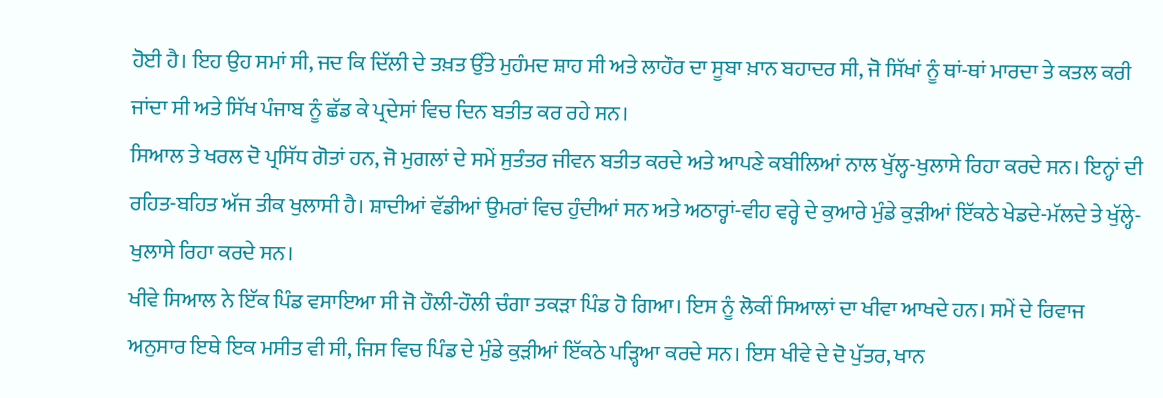ਹੋਈ ਹੈ। ਇਹ ਉਹ ਸਮਾਂ ਸੀ, ਜਦ ਕਿ ਦਿੱਲੀ ਦੇ ਤਖ਼ਤ ਉੱਤੇ ਮੁਹੰਮਦ ਸ਼ਾਹ ਸੀ ਅਤੇ ਲਾਹੌਰ ਦਾ ਸੂਬਾ ਖ਼ਾਨ ਬਹਾਦਰ ਸੀ, ਜੋ ਸਿੱਖਾਂ ਨੂੰ ਥਾਂ-ਥਾਂ ਮਾਰਦਾ ਤੇ ਕਤਲ ਕਰੀ ਜਾਂਦਾ ਸੀ ਅਤੇ ਸਿੱਖ ਪੰਜਾਬ ਨੂੰ ਛੱਡ ਕੇ ਪ੍ਰਦੇਸਾਂ ਵਿਚ ਦਿਨ ਬਤੀਤ ਕਰ ਰਹੇ ਸਨ।
ਸਿਆਲ ਤੇ ਖਰਲ ਦੋ ਪ੍ਰਸਿੱਧ ਗੋਤਾਂ ਹਨ, ਜੋ ਮੁਗਲਾਂ ਦੇ ਸਮੇਂ ਸੁਤੰਤਰ ਜੀਵਨ ਬਤੀਤ ਕਰਦੇ ਅਤੇ ਆਪਣੇ ਕਬੀਲਿਆਂ ਨਾਲ ਖੁੱਲ੍ਹ-ਖੁਲਾਸੇ ਰਿਹਾ ਕਰਦੇ ਸਨ। ਇਨ੍ਹਾਂ ਦੀ ਰਹਿਤ-ਬਹਿਤ ਅੱਜ ਤੀਕ ਖੁਲਾਸੀ ਹੈ। ਸ਼ਾਦੀਆਂ ਵੱਡੀਆਂ ਉਮਰਾਂ ਵਿਚ ਹੁੰਦੀਆਂ ਸਨ ਅਤੇ ਅਠਾਰ੍ਹਾਂ-ਵੀਹ ਵਰ੍ਹੇ ਦੇ ਕੁਆਰੇ ਮੁੰਡੇ ਕੁੜੀਆਂ ਇੱਕਠੇ ਖੇਡਦੇ-ਮੱਲਦੇ ਤੇ ਖੁੱਲ੍ਹੇ-ਖੁਲਾਸੇ ਰਿਹਾ ਕਰਦੇ ਸਨ।
ਖੀਵੇ ਸਿਆਲ ਨੇ ਇੱਕ ਪਿੰਡ ਵਸਾਇਆ ਸੀ ਜੋ ਹੌਲੀ-ਹੌਲੀ ਚੰਗਾ ਤਕੜਾ ਪਿੰਡ ਹੋ ਗਿਆ। ਇਸ ਨੂੰ ਲੋਕੀਂ ਸਿਆਲਾਂ ਦਾ ਖੀਵਾ ਆਖਦੇ ਹਨ। ਸਮੇਂ ਦੇ ਰਿਵਾਜ ਅਨੁਸਾਰ ਇਥੇ ਇਕ ਮਸੀਤ ਵੀ ਸੀ, ਜਿਸ ਵਿਚ ਪਿੰਡ ਦੇ ਮੁੰਡੇ ਕੁੜੀਆਂ ਇੱਕਠੇ ਪੜ੍ਹਿਆ ਕਰਦੇ ਸਨ। ਇਸ ਖੀਵੇ ਦੇ ਦੋ ਪੁੱਤਰ, ਖਾਨ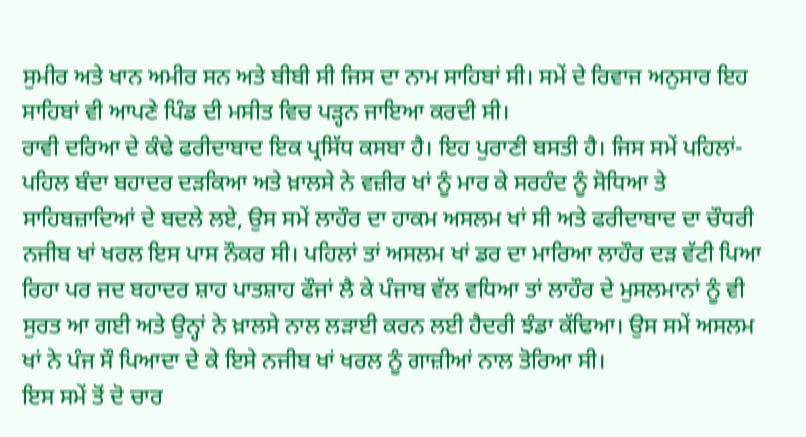ਸੁਮੀਰ ਅਤੇ ਖਾਨ ਅਮੀਰ ਸਨ ਅਤੇ ਬੀਬੀ ਸੀ ਜਿਸ ਦਾ ਨਾਮ ਸਾਹਿਬਾਂ ਸੀ। ਸਮੇਂ ਦੇ ਰਿਵਾਜ ਅਨੁਸਾਰ ਇਹ ਸਾਹਿਬਾਂ ਵੀ ਆਪਣੇ ਪਿੰਡ ਦੀ ਮਸੀਤ ਵਿਚ ਪੜ੍ਹਨ ਜਾਇਆ ਕਰਦੀ ਸੀ।
ਰਾਵੀ ਦਰਿਆ ਦੇ ਕੰਢੇ ਫਰੀਦਾਬਾਦ ਇਕ ਪ੍ਰਸਿੱਧ ਕਸਬਾ ਹੈ। ਇਹ ਪੁਰਾਣੀ ਬਸਤੀ ਹੈ। ਜਿਸ ਸਮੇਂ ਪਹਿਲਾਂ-ਪਹਿਲ ਬੰਦਾ ਬਹਾਦਰ ਦੜਕਿਆ ਅਤੇ ਖ਼ਾਲਸੇ ਨੇ ਵਜ਼ੀਰ ਖਾਂ ਨੂੰ ਮਾਰ ਕੇ ਸਰਹੰਦ ਨੂੰ ਸੋਧਿਆ ਤੇ ਸਾਹਿਬਜ਼ਾਦਿਆਂ ਦੇ ਬਦਲੇ ਲਏ, ਉਸ ਸਮੇਂ ਲਾਹੌਰ ਦਾ ਹਾਕਮ ਅਸਲਮ ਖਾਂ ਸੀ ਅਤੇ ਫਰੀਦਾਬਾਦ ਦਾ ਚੌਧਰੀ ਨਜੀਬ ਖਾਂ ਖਰਲ ਇਸ ਪਾਸ ਨੌਕਰ ਸੀ। ਪਹਿਲਾਂ ਤਾਂ ਅਸਲਮ ਖਾਂ ਡਰ ਦਾ ਮਾਰਿਆ ਲਾਹੌਰ ਦੜ ਵੱਟੀ ਪਿਆ ਰਿਹਾ ਪਰ ਜਦ ਬਹਾਦਰ ਸ਼ਾਹ ਪਾਤਸ਼ਾਹ ਫੌਜਾਂ ਲੈ ਕੇ ਪੰਜਾਬ ਵੱਲ ਵਧਿਆ ਤਾਂ ਲਾਹੌਰ ਦੇ ਮੁਸਲਮਾਨਾਂ ਨੂੰ ਵੀ ਸੁਰਤ ਆ ਗਈ ਅਤੇ ਉਨ੍ਹਾਂ ਨੇ ਖ਼ਾਲਸੇ ਨਾਲ ਲੜਾਈ ਕਰਨ ਲਈ ਹੈਦਰੀ ਝੰਡਾ ਕੱਢਿਆ। ਉਸ ਸਮੇਂ ਅਸਲਮ ਖਾਂ ਨੇ ਪੰਜ ਸੌ ਪਿਆਦਾ ਦੇ ਕੇ ਇਸੇ ਨਜੀਬ ਖਾਂ ਖਰਲ ਨੂੰ ਗਾਜ਼ੀਆਂ ਨਾਲ ਤੋਰਿਆ ਸੀ।
ਇਸ ਸਮੇਂ ਤੋਂ ਦੋ ਚਾਰ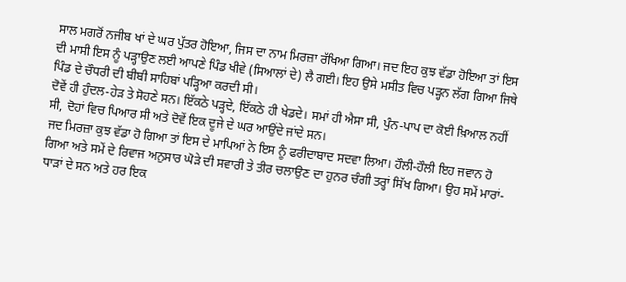ਸਾਲ ਮਗਰੋਂ ਨਜੀਬ ਖਾਂ ਦੇ ਘਰ ਪੁੱਤਰ ਹੋਇਆ, ਜਿਸ ਦਾ ਨਾਮ ਮਿਰਜ਼ਾ ਰੱਖਿਆ ਗਿਆ। ਜਦ ਇਹ ਕੁਝ ਵੱਡਾ ਹੋਇਆ ਤਾਂ ਇਸ ਦੀ ਮਾਸੀ ਇਸ ਨੂੰ ਪੜ੍ਹਾਉਣ ਲਈ ਆਪਣੇ ਪਿੰਡ ਖੀਵੇ (ਸਿਆਲਾਂ ਦੇ) ਲੈ ਗਈ। ਇਹ ਉਸੇ ਮਸੀਤ ਵਿਚ ਪੜ੍ਹਨ ਲੱਗ ਗਿਆ ਜਿਥੇ ਪਿੰਡ ਦੇ ਚੌਧਰੀ ਦੀ ਬੀਬੀ ਸਾਹਿਬਾਂ ਪੜ੍ਹਿਆ ਕਰਦੀ ਸੀ।
ਦੋਵੇਂ ਹੀ ਹੁੰਦਲ-ਹੇੜ ਤੇ ਸੋਹਣੇ ਸਨ। ਇੱਕਠੇ ਪੜ੍ਹਦੇ, ਇੱਕਠੇ ਹੀ ਖੇਡਦੇ। ਸਮਾਂ ਹੀ ਐਸਾ ਸੀ, ਪੁੰਨ-ਪਾਪ ਦਾ ਕੋਈ ਖ਼ਿਆਲ ਨਹੀਂ ਸੀ, ਦੋਹਾਂ ਵਿਚ ਪਿਆਰ ਸੀ ਅਤੇ ਦੋਵੇਂ ਇਕ ਦੂਜੇ ਦੇ ਘਰ ਆਉਂਦੇ ਜਾਂਦੇ ਸਨ।
ਜਦ ਮਿਰਜ਼ਾ ਕੁਝ ਵੱਡਾ ਹੋ ਗਿਆ ਤਾਂ ਇਸ ਦੇ ਮਾਪਿਆਂ ਨੇ ਇਸ ਨੂੰ ਫਰੀਦਾਬਾਦ ਸਦਵਾ ਲਿਆ। ਹੌਲੀ-ਹੌਲੀ ਇਹ ਜਵਾਨ ਹੋ ਗਿਆ ਅਤੇ ਸਮੇਂ ਦੇ ਰਿਵਾਜ ਅਨੁਸਾਰ ਘੋੜੇ ਦੀ ਸਵਾਰੀ ਤੇ ਤੀਰ ਚਲਾਉਣ ਦਾ ਹੁਨਰ ਚੰਗੀ ਤਰ੍ਹਾਂ ਸਿੱਖ ਗਿਆ। ਉਹ ਸਮੇਂ ਮਾਰਾਂ-ਧਾੜਾਂ ਦੇ ਸਨ ਅਤੇ ਹਰ ਇਕ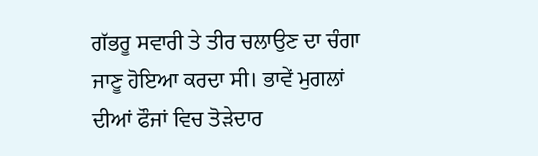ਗੱਭਰੂ ਸਵਾਰੀ ਤੇ ਤੀਰ ਚਲਾਉਣ ਦਾ ਚੰਗਾ ਜਾਣੂ ਹੋਇਆ ਕਰਦਾ ਸੀ। ਭਾਵੇਂ ਮੁਗਲਾਂ ਦੀਆਂ ਫੌਜਾਂ ਵਿਚ ਤੋੜੇਦਾਰ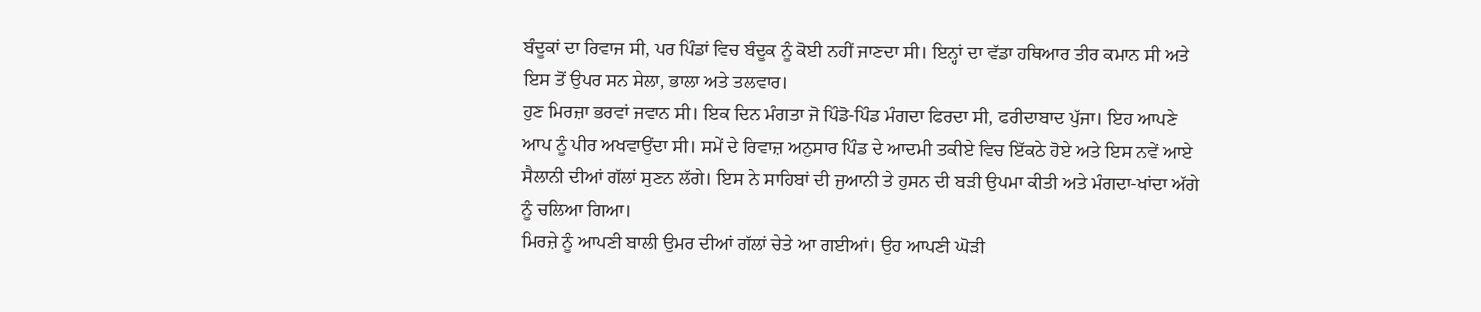ਬੰਦੂਕਾਂ ਦਾ ਰਿਵਾਜ ਸੀ, ਪਰ ਪਿੰਡਾਂ ਵਿਚ ਬੰਦੂਕ ਨੂੰ ਕੋਈ ਨਹੀਂ ਜਾਣਦਾ ਸੀ। ਇਨ੍ਹਾਂ ਦਾ ਵੱਡਾ ਹਥਿਆਰ ਤੀਰ ਕਮਾਨ ਸੀ ਅਤੇ ਇਸ ਤੋਂ ਉਪਰ ਸਨ ਸੇਲਾ, ਭਾਲਾ ਅਤੇ ਤਲਵਾਰ।
ਹੁਣ ਮਿਰਜ਼ਾ ਭਰਵਾਂ ਜਵਾਨ ਸੀ। ਇਕ ਦਿਨ ਮੰਗਤਾ ਜੋ ਪਿੰਡੋ-ਪਿੰਡ ਮੰਗਦਾ ਫਿਰਦਾ ਸੀ, ਫਰੀਦਾਬਾਦ ਪੁੱਜਾ। ਇਹ ਆਪਣੇ ਆਪ ਨੂੰ ਪੀਰ ਅਖਵਾਉਂਦਾ ਸੀ। ਸਮੇਂ ਦੇ ਰਿਵਾਜ਼ ਅਨੁਸਾਰ ਪਿੰਡ ਦੇ ਆਦਮੀ ਤਕੀਏ ਵਿਚ ਇੱਕਠੇ ਹੋਏ ਅਤੇ ਇਸ ਨਵੇਂ ਆਏ ਸੈਲਾਨੀ ਦੀਆਂ ਗੱਲਾਂ ਸੁਣਨ ਲੱਗੇ। ਇਸ ਨੇ ਸਾਹਿਬਾਂ ਦੀ ਜੁਆਨੀ ਤੇ ਹੁਸਨ ਦੀ ਬੜੀ ਉਪਮਾ ਕੀਤੀ ਅਤੇ ਮੰਗਦਾ-ਖਾਂਦਾ ਅੱਗੇ ਨੂੰ ਚਲਿਆ ਗਿਆ।
ਮਿਰਜ਼ੇ ਨੂੰ ਆਪਣੀ ਬਾਲੀ ਉਮਰ ਦੀਆਂ ਗੱਲਾਂ ਚੇਤੇ ਆ ਗਈਆਂ। ਉਹ ਆਪਣੀ ਘੋੜੀ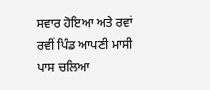ਸਵਾਰ ਹੋਇਆ ਅਤੇ ਰਵਾਂ ਰਵੀਂ ਪਿੰਡ ਆਪਣੀ ਮਾਸੀ ਪਾਸ ਚਲਿਆ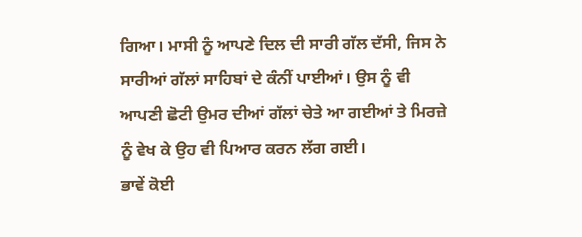ਗਿਆ। ਮਾਸੀ ਨੂੰ ਆਪਣੇ ਦਿਲ ਦੀ ਸਾਰੀ ਗੱਲ ਦੱਸੀ, ਜਿਸ ਨੇ ਸਾਰੀਆਂ ਗੱਲਾਂ ਸਾਹਿਬਾਂ ਦੇ ਕੰਨੀਂ ਪਾਈਆਂ। ਉਸ ਨੂੰ ਵੀ ਆਪਣੀ ਛੋਟੀ ਉਮਰ ਦੀਆਂ ਗੱਲਾਂ ਚੇਤੇ ਆ ਗਈਆਂ ਤੇ ਮਿਰਜ਼ੇ ਨੂੰ ਵੇਖ ਕੇ ਉਹ ਵੀ ਪਿਆਰ ਕਰਨ ਲੱਗ ਗਈ।
ਭਾਵੇਂ ਕੋਈ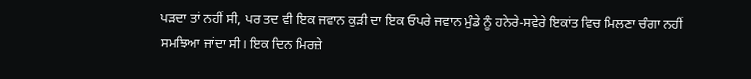ਪੜਦਾ ਤਾਂ ਨਹੀਂ ਸੀ, ਪਰ ਤਦ ਵੀ ਇਕ ਜਵਾਨ ਕੁੜੀ ਦਾ ਇਕ ਓਪਰੇ ਜਵਾਨ ਮੁੰਡੇ ਨੂੰ ਹਨੇਰੇ-ਸਵੇਰੇ ਇਕਾਂਤ ਵਿਚ ਮਿਲਣਾ ਚੰਗਾ ਨਹੀਂ ਸਮਝਿਆ ਜਾਂਦਾ ਸੀ। ਇਕ ਦਿਨ ਮਿਰਜ਼ੇ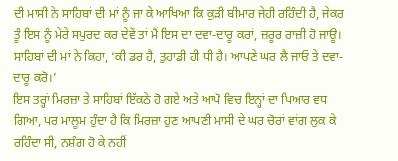ਦੀ ਮਾਸੀ ਨੇ ਸਾਹਿਬਾਂ ਦੀ ਮਾਂ ਨੂੰ ਜਾ ਕੇ ਆਖਿਆ ਕਿ ਕੁੜੀ ਬੀਮਾਰ ਜੇਹੀ ਰਹਿੰਦੀ ਹੈ, ਜੇਕਰ ਤੂੰ ਇਸ ਨੂੰ ਮੇਰੇ ਸਪੁਰਦ ਕਰ ਦੇਵੇਂ ਤਾਂ ਮੈਂ ਇਸ ਦਾ ਦਵਾ-ਦਾਰੂ ਕਰਾਂ, ਜ਼ਰੂਰ ਰਾਜ਼ੀ ਹੋ ਜਾਊ। ਸਾਹਿਬਾਂ ਦੀ ਮਾਂ ਨੇ ਕਿਹਾ, ‘ਕੀ ਡਰ ਹੈ, ਤੁਹਾਡੀ ਹੀ ਧੀ ਹੈ। ਆਪਣੇ ਘਰ ਲੈ ਜਾਓ ਤੇ ਦਵਾ-ਦਾਰੂ ਕਰੋ।’
ਇਸ ਤਰ੍ਹਾਂ ਮਿਰਜ਼ਾ ਤੇ ਸਾਹਿਬਾਂ ਇੱਕਠੇ ਹੋ ਗਏ ਅਤੇ ਆਪੋ ਵਿਚ ਇਨ੍ਹਾਂ ਦਾ ਪਿਆਰ ਵਧ ਗਿਆ, ਪਰ ਮਾਲੂਮ ਹੁੰਦਾ ਹੈ ਕਿ ਮਿਰਜ਼ਾ ਹੁਣ ਆਪਣੀ ਮਾਸੀ ਦੇ ਘਰ ਚੋਰਾਂ ਵਾਂਗ ਲੁਕ ਕੇ ਰਹਿੰਦਾ ਸੀ, ਨਸ਼ੰਗ ਹੋ ਕੇ ਨਹੀਂ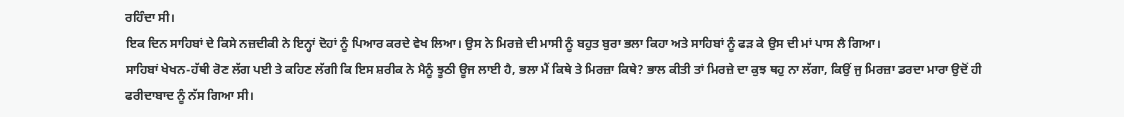ਰਹਿੰਦਾ ਸੀ।
ਇਕ ਦਿਨ ਸਾਹਿਬਾਂ ਦੇ ਕਿਸੇ ਨਜ਼ਦੀਕੀ ਨੇ ਇਨ੍ਹਾਂ ਦੋਹਾਂ ਨੂੰ ਪਿਆਰ ਕਰਦੇ ਵੇਖ ਲਿਆ। ਉਸ ਨੇ ਮਿਰਜ਼ੇ ਦੀ ਮਾਸੀ ਨੂੰ ਬਹੁਤ ਬੁਰਾ ਭਲਾ ਕਿਹਾ ਅਤੇ ਸਾਹਿਬਾਂ ਨੂੰ ਫੜ ਕੇ ਉਸ ਦੀ ਮਾਂ ਪਾਸ ਲੈ ਗਿਆ।
ਸਾਹਿਬਾਂ ਖੇਖਨ-ਹੱਥੀ ਰੋਣ ਲੱਗ ਪਈ ਤੇ ਕਹਿਣ ਲੱਗੀ ਕਿ ਇਸ ਸ਼ਰੀਕ ਨੇ ਮੈਨੂੰ ਝੂਠੀ ਊਜ ਲਾਈ ਹੈ, ਭਲਾ ਮੈਂ ਕਿਥੇ ਤੇ ਮਿਰਜ਼ਾ ਕਿਥੇ? ਭਾਲ ਕੀਤੀ ਤਾਂ ਮਿਰਜ਼ੇ ਦਾ ਕੁਝ ਥਹੁ ਨਾ ਲੱਗਾ, ਕਿਉਂ ਜੁ ਮਿਰਜ਼ਾ ਡਰਦਾ ਮਾਰਾ ਉਦੋਂ ਹੀ ਫਰੀਦਾਬਾਦ ਨੂੰ ਨੱਸ ਗਿਆ ਸੀ।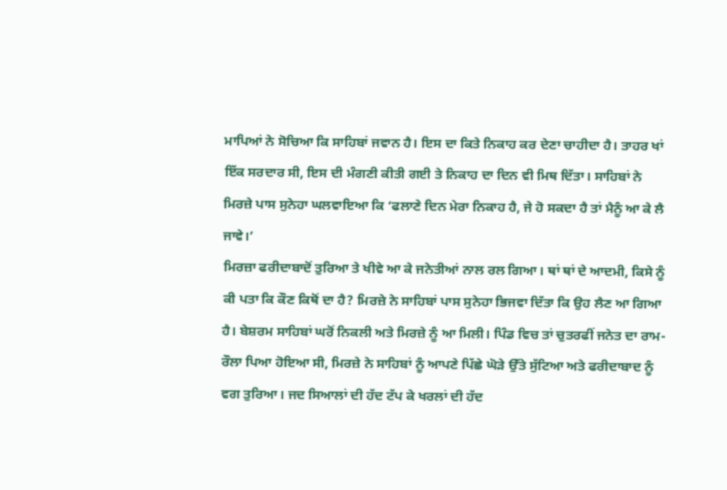ਮਾਪਿਆਂ ਨੇ ਸੋਚਿਆ ਕਿ ਸਾਹਿਬਾਂ ਜਵਾਨ ਹੈ। ਇਸ ਦਾ ਕਿਤੇ ਨਿਕਾਹ ਕਰ ਦੇਣਾ ਚਾਹੀਦਾ ਹੈ। ਤਾਹਰ ਖਾਂ ਇੱਕ ਸਰਦਾਰ ਸੀ, ਇਸ ਦੀ ਮੰਗਣੀ ਕੀਤੀ ਗਈ ਤੇ ਨਿਕਾਹ ਦਾ ਦਿਨ ਵੀ ਮਿਥ ਦਿੱਤਾ। ਸਾਹਿਬਾਂ ਨੇ ਮਿਰਜ਼ੇ ਪਾਸ ਸੁਨੇਹਾ ਘਲਵਾਇਆ ਕਿ ‘ਫਲਾਣੇ ਦਿਨ ਮੇਰਾ ਨਿਕਾਹ ਹੈ, ਜੇ ਹੋ ਸਕਦਾ ਹੈ ਤਾਂ ਮੈਨੂੰ ਆ ਕੇ ਲੈ ਜਾਵੇ।’
ਮਿਰਜ਼ਾ ਫਰੀਦਾਬਾਦੋਂ ਤੁਰਿਆ ਤੇ ਖੀਵੇ ਆ ਕੇ ਜਨੇਤੀਆਂ ਨਾਲ ਰਲ ਗਿਆ। ਥਾਂ ਥਾਂ ਦੇ ਆਦਮੀ, ਕਿਸੇ ਨੂੰ ਕੀ ਪਤਾ ਕਿ ਕੌਣ ਕਿਥੋਂ ਦਾ ਹੈ? ਮਿਰਜ਼ੇ ਨੇ ਸਾਹਿਬਾਂ ਪਾਸ ਸੁਨੇਹਾ ਭਿਜਵਾ ਦਿੱਤਾ ਕਿ ਉਹ ਲੈਣ ਆ ਗਿਆ ਹੈ। ਬੇਸ਼ਰਮ ਸਾਹਿਬਾਂ ਘਰੋਂ ਨਿਕਲੀ ਅਤੇ ਮਿਰਜ਼ੇ ਨੂੰ ਆ ਮਿਲੀ। ਪਿੰਡ ਵਿਚ ਤਾਂ ਚੁਤਰਫੀਂ ਜਨੇਤ ਦਾ ਰਾਮ-ਰੌਲਾ ਪਿਆ ਹੋਇਆ ਸੀ, ਮਿਰਜ਼ੇ ਨੇ ਸਾਹਿਬਾਂ ਨੂੰ ਆਪਣੇ ਪਿੱਛੇ ਘੋੜੇ ਉੱਤੇ ਸੁੱਟਿਆ ਅਤੇ ਫਰੀਦਾਬਾਦ ਨੂੰ ਵਗ ਤੁਰਿਆ। ਜਦ ਸਿਆਲਾਂ ਦੀ ਹੱਦ ਟੱਪ ਕੇ ਖਰਲਾਂ ਦੀ ਹੱਦ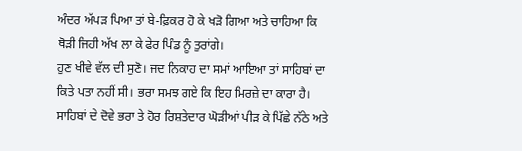ਅੰਦਰ ਅੱਪੜ ਪਿਆ ਤਾਂ ਬੇ-ਫ਼ਿਕਰ ਹੋ ਕੇ ਖੜੋ ਗਿਆ ਅਤੇ ਚਾਹਿਆ ਕਿ ਥੋੜੀ ਜਿਹੀ ਅੱਖ ਲਾ ਕੇ ਫੇਰ ਪਿੰਡ ਨੂੰ ਤੁਰਾਂਗੇ।
ਹੁਣ ਖੀਵੇ ਵੱਲ ਦੀ ਸੁਣੋ। ਜਦ ਨਿਕਾਹ ਦਾ ਸਮਾਂ ਆਇਆ ਤਾਂ ਸਾਹਿਬਾਂ ਦਾ ਕਿਤੇ ਪਤਾ ਨਹੀਂ ਸੀ। ਭਰਾ ਸਮਝ ਗਏ ਕਿ ਇਹ ਮਿਰਜ਼ੇ ਦਾ ਕਾਰਾ ਹੈ। ਸਾਹਿਬਾਂ ਦੇ ਦੋਵੇ ਭਰਾ ਤੇ ਹੋਰ ਰਿਸ਼ਤੇਦਾਰ ਘੋੜੀਆਂ ਪੀੜ ਕੇ ਪਿੱਛੇ ਨੱਠੇ ਅਤੇ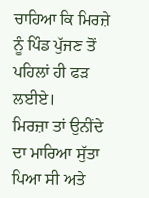ਚਾਹਿਆ ਕਿ ਮਿਰਜ਼ੇ ਨੂੰ ਪਿੰਡ ਪੁੱਜਣ ਤੋਂ ਪਹਿਲਾਂ ਹੀ ਫੜ ਲਈਏ।
ਮਿਰਜ਼ਾ ਤਾਂ ਉਨੀਂਦੇ ਦਾ ਮਾਰਿਆ ਸੁੱਤਾ ਪਿਆ ਸੀ ਅਤੇ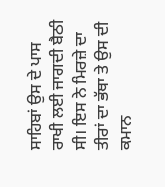ਸਾਹਿਬਾਂ ਉਸ ਦੇ ਪਾਸ ਰਾਖੀ ਲਈ ਜਾਗਦੀ ਬੈਠੀ ਸੀ। ਇਸ ਨੇ ਮਿਰਜ਼ੇ ਦਾ ਤੀਰਾਂ ਦਾ ਭੱਥਾ ਤੇ ਉਸ ਦੀ ਕਮਾਨ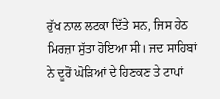ਰੁੱਖ ਨਾਲ ਲਟਕਾ ਦਿੱਤੇ ਸਨ, ਜਿਸ ਹੇਠ ਮਿਰਜ਼ਾ ਸੁੱਤਾ ਹੋਇਆ ਸੀ। ਜਦ ਸਾਹਿਬਾਂ ਨੇ ਦੂਰੋਂ ਘੋੜਿਆਂ ਦੇ ਹਿਣਕਣ ਤੇ ਟਾਪਾਂ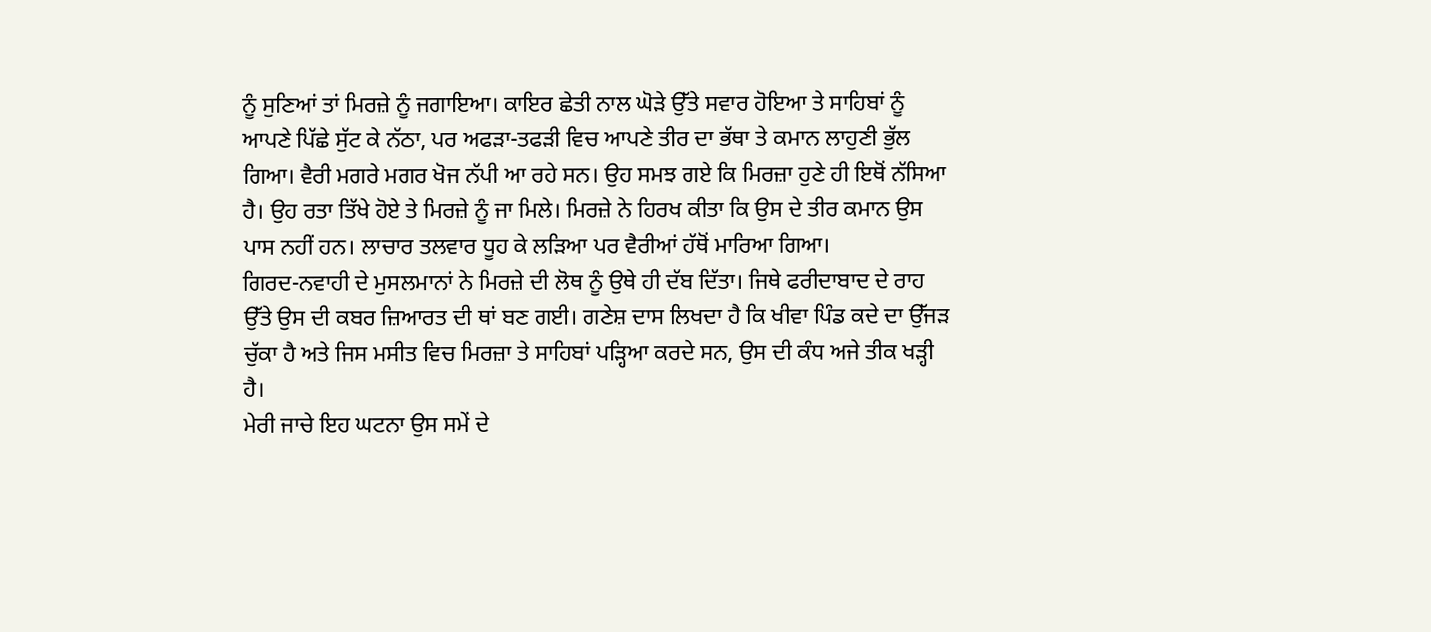ਨੂੰ ਸੁਣਿਆਂ ਤਾਂ ਮਿਰਜ਼ੇ ਨੂੰ ਜਗਾਇਆ। ਕਾਇਰ ਛੇਤੀ ਨਾਲ ਘੋੜੇ ਉੱਤੇ ਸਵਾਰ ਹੋਇਆ ਤੇ ਸਾਹਿਬਾਂ ਨੂੰ ਆਪਣੇ ਪਿੱਛੇ ਸੁੱਟ ਕੇ ਨੱਠਾ, ਪਰ ਅਫੜਾ-ਤਫੜੀ ਵਿਚ ਆਪਣੇ ਤੀਰ ਦਾ ਭੱਥਾ ਤੇ ਕਮਾਨ ਲਾਹੁਣੀ ਭੁੱਲ ਗਿਆ। ਵੈਰੀ ਮਗਰੇ ਮਗਰ ਖੋਜ ਨੱਪੀ ਆ ਰਹੇ ਸਨ। ਉਹ ਸਮਝ ਗਏ ਕਿ ਮਿਰਜ਼ਾ ਹੁਣੇ ਹੀ ਇਥੋਂ ਨੱਸਿਆ ਹੈ। ਉਹ ਰਤਾ ਤਿੱਖੇ ਹੋਏ ਤੇ ਮਿਰਜ਼ੇ ਨੂੰ ਜਾ ਮਿਲੇ। ਮਿਰਜ਼ੇ ਨੇ ਹਿਰਖ ਕੀਤਾ ਕਿ ਉਸ ਦੇ ਤੀਰ ਕਮਾਨ ਉਸ ਪਾਸ ਨਹੀਂ ਹਨ। ਲਾਚਾਰ ਤਲਵਾਰ ਧੂਹ ਕੇ ਲੜਿਆ ਪਰ ਵੈਰੀਆਂ ਹੱਥੋਂ ਮਾਰਿਆ ਗਿਆ।
ਗਿਰਦ-ਨਵਾਹੀ ਦੇ ਮੁਸਲਮਾਨਾਂ ਨੇ ਮਿਰਜ਼ੇ ਦੀ ਲੋਥ ਨੂੰ ਉਥੇ ਹੀ ਦੱਬ ਦਿੱਤਾ। ਜਿਥੇ ਫਰੀਦਾਬਾਦ ਦੇ ਰਾਹ ਉੱਤੇ ਉਸ ਦੀ ਕਬਰ ਜ਼ਿਆਰਤ ਦੀ ਥਾਂ ਬਣ ਗਈ। ਗਣੇਸ਼ ਦਾਸ ਲਿਖਦਾ ਹੈ ਕਿ ਖੀਵਾ ਪਿੰਡ ਕਦੇ ਦਾ ਉੱਜੜ ਚੁੱਕਾ ਹੈ ਅਤੇ ਜਿਸ ਮਸੀਤ ਵਿਚ ਮਿਰਜ਼ਾ ਤੇ ਸਾਹਿਬਾਂ ਪੜ੍ਹਿਆ ਕਰਦੇ ਸਨ, ਉਸ ਦੀ ਕੰਧ ਅਜੇ ਤੀਕ ਖੜ੍ਹੀ ਹੈ।
ਮੇਰੀ ਜਾਚੇ ਇਹ ਘਟਨਾ ਉਸ ਸਮੇਂ ਦੇ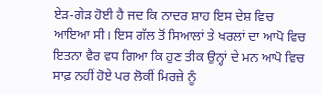ਏੜ-ਗੇੜ ਹੋਈ ਹੈ ਜਦ ਕਿ ਨਾਦਰ ਸ਼ਾਹ ਇਸ ਦੇਸ਼ ਵਿਚ ਆਇਆ ਸੀ। ਇਸ ਗੱਲ ਤੋਂ ਸਿਆਲਾਂ ਤੇ ਖਰਲਾਂ ਦਾ ਆਪੋ ਵਿਚ ਇਤਨਾ ਵੈਰ ਵਧ ਗਿਆ ਕਿ ਹੁਣ ਤੀਕ ਉਨ੍ਹਾਂ ਦੇ ਮਨ ਆਪੋ ਵਿਚ ਸਾਫ਼ ਨਹੀਂ ਹੋਏ ਪਰ ਲੋਕੀਂ ਮਿਰਜ਼ੇ ਨੂੰ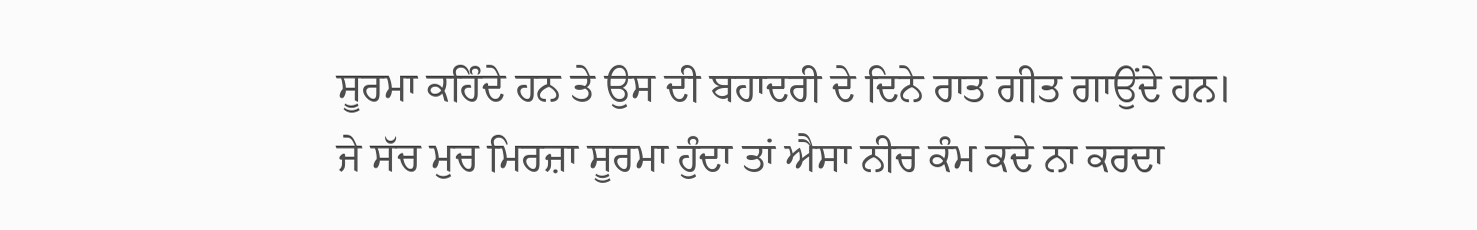ਸੂਰਮਾ ਕਹਿੰਦੇ ਹਨ ਤੇ ਉਸ ਦੀ ਬਹਾਦਰੀ ਦੇ ਦਿਨੇ ਰਾਤ ਗੀਤ ਗਾਉਂਦੇ ਹਨ। ਜੇ ਸੱਚ ਮੁਚ ਮਿਰਜ਼ਾ ਸੂਰਮਾ ਹੁੰਦਾ ਤਾਂ ਐਸਾ ਨੀਚ ਕੰਮ ਕਦੇ ਨਾ ਕਰਦਾ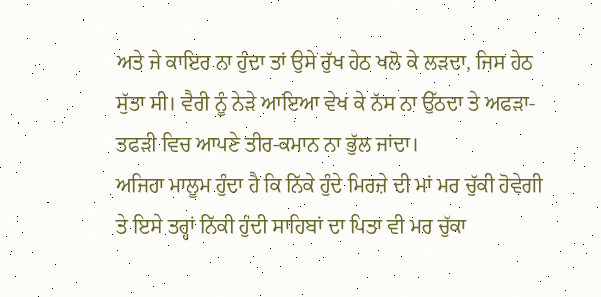ਅਤੇ ਜੇ ਕਾਇਰ ਨਾ ਹੁੰਦਾ ਤਾਂ ਉਸੇ ਰੁੱਖ ਹੇਠ ਖਲੋ ਕੇ ਲੜਦਾ, ਜਿਸ ਹੇਠ ਸੁੱਤਾ ਸੀ। ਵੈਰੀ ਨੂੰ ਨੇੜੇ ਆਇਆ ਵੇਖ ਕੇ ਨੱਸ ਨਾ ਉੱਠਦਾ ਤੇ ਅਫੜਾ-ਤਫੜੀ ਵਿਚ ਆਪਣੇ ਤੀਰ-ਕਮਾਨ ਨਾ ਭੁੱਲ ਜਾਂਦਾ।
ਅਜਿਹਾ ਮਾਲੂਮ ਹੁੰਦਾ ਹੈ ਕਿ ਨਿੱਕੇ ਹੁੰਦੇ ਮਿਰਜ਼ੇ ਦੀ ਮਾਂ ਮਰ ਚੁੱਕੀ ਹੋਵੇਗੀ ਤੇ ਇਸੇ ਤਰ੍ਹਾਂ ਨਿੱਕੀ ਹੁੰਦੀ ਸਾਹਿਬਾਂ ਦਾ ਪਿਤਾ ਵੀ ਮਰ ਚੁੱਕਾ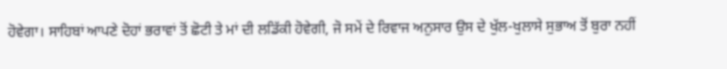ਹੋਵੇਗਾ। ਸਾਹਿਬਾਂ ਆਪਣੇ ਦੋਹਾਂ ਭਰਾਵਾਂ ਤੋਂ ਛੋਟੀ ਤੇ ਮਾਂ ਦੀ ਲਡਿੱਕੀ ਹੋਵੇਗੀ, ਜੋ ਸਮੇਂ ਦੇ ਰਿਵਾਜ ਅਨੁਸਾਰ ਉਸ ਦੇ ਖੁੱਲ-ਖੁਲਾਸੇ ਸੁਭਾਅ ਤੋਂ ਬੁਰਾ ਨਹੀਂ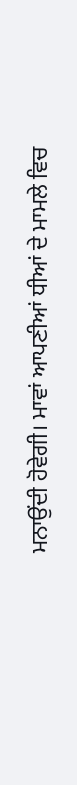ਮਨਾਉਂਦੀ ਹੋਵੇਗੀ। ਮਾਵਾਂ ਆਪਣੀਆਂ ਧੀਆਂ ਦੇ ਮਾਮਲੇ ਵਿਚ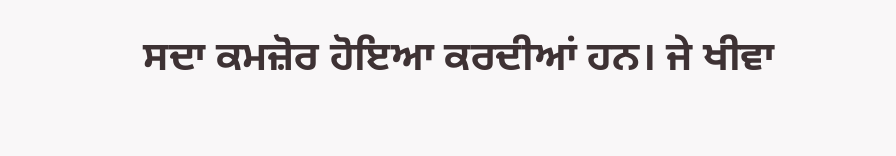ਸਦਾ ਕਮਜ਼ੋਰ ਹੋਇਆ ਕਰਦੀਆਂ ਹਨ। ਜੇ ਖੀਵਾ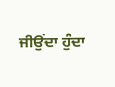ਜੀਉਂਦਾ ਹੁੰਦਾ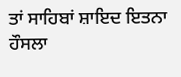ਤਾਂ ਸਾਹਿਬਾਂ ਸ਼ਾਇਦ ਇਤਨਾ ਹੌਸਲਾ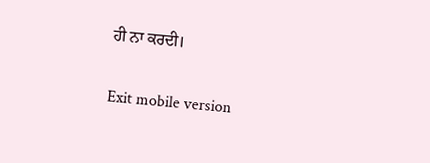ਹੀ ਨਾ ਕਰਦੀ।

Exit mobile version